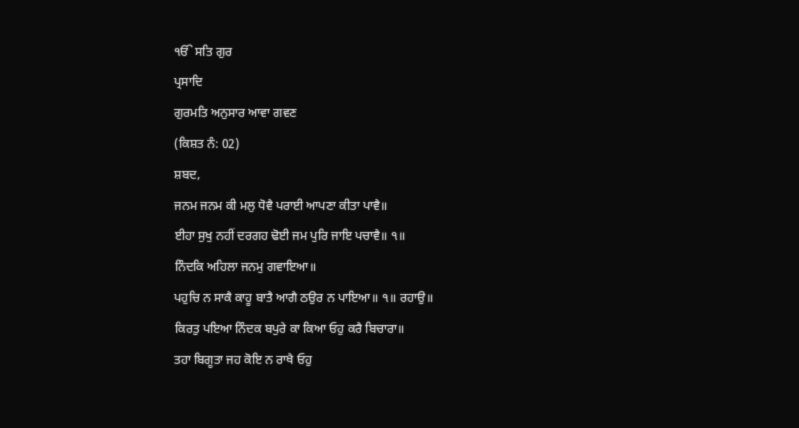ੴ ਸਤਿ ਗੁਰ
ਪ੍ਰਸਾਦਿ
ਗੁਰਮਤਿ ਅਨੁਸਾਰ ਆਵਾ ਗਵਣ
(ਕਿਸ਼ਤ ਨੰ: 02)
ਸ਼ਬਦ,
ਜਨਮ ਜਨਮ ਕੀ ਮਲੁ ਧੋਵੈ ਪਰਾਈ ਆਪਣਾ ਕੀਤਾ ਪਾਵੈ॥
ਈਹਾ ਸੁਖੁ ਨਹੀਂ ਦਰਗਹ ਢੋਈ ਜਮ ਪੁਰਿ ਜਾਇ ਪਚਾਵੈ॥ ੧॥
ਨਿੰਦਕਿ ਅਹਿਲਾ ਜਨਮੁ ਗਵਾਇਆ॥
ਪਹੁਚਿ ਨ ਸਾਕੈ ਕਾਹੂ ਬਾਤੈ ਆਗੈ ਠਉਰ ਨ ਪਾਇਆ॥ ੧॥ ਰਹਾਉ॥
ਕਿਰਤੁ ਪਇਆ ਨਿੰਦਕ ਬਪੁਰੇ ਕਾ ਕਿਆ ਓਹੁ ਕਰੈ ਬਿਚਾਰਾ॥
ਤਹਾ ਬਿਗੂਤਾ ਜਹ ਕੋਇ ਨ ਰਾਖੈ ਓਹੁ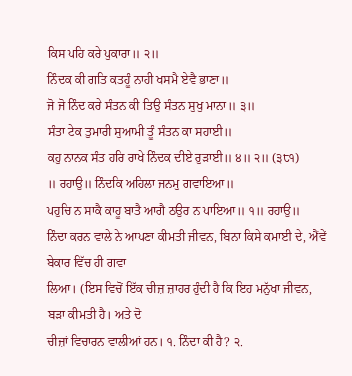ਕਿਸ ਪਹਿ ਕਰੇ ਪੁਕਾਰਾ॥ ੨॥
ਨਿੰਦਕ ਕੀ ਗਤਿ ਕਤਹੂੰ ਨਾਹੀ ਖਸਮੈ ਏਵੈ ਭਾਣਾ॥
ਜੋ ਜੋ ਨਿੰਦ ਕਰੇ ਸੰਤਨ ਕੀ ਤਿਉ ਸੰਤਨ ਸੁਖੁ ਮਾਨਾ॥ ੩॥
ਸੰਤਾ ਟੇਕ ਤੁਮਾਰੀ ਸੁਆਮੀ ਤੂੰ ਸੰਤਨ ਕਾ ਸਹਾਈ॥
ਕਹੁ ਨਾਨਕ ਸੰਤ ਹਰਿ ਰਾਖੇ ਨਿੰਦਕ ਦੀਏ ਰੁੜਾਈ॥ ੪॥ ੨॥ (੩੮੧)
॥ ਰਹਾਉ॥ ਨਿੰਦਕਿ ਅਹਿਲਾ ਜਨਮੁ ਗਵਾਇਆ॥
ਪਹੁਚਿ ਨ ਸਾਕੈ ਕਾਹੂ ਬਾਤੈ ਆਗੈ ਠਉਰ ਨ ਪਾਇਆ॥ ੧॥ ਰਹਾਉ॥
ਨਿੰਦਾ ਕਰਨ ਵਾਲੇ ਨੇ ਆਪਣਾ ਕੀਮਤੀ ਜੀਵਨ, ਬਿਨਾ ਕਿਸੇ ਕਮਾਈ ਦੇ, ਐਂਵੇਂ ਬੇਕਾਰ ਵਿੱਚ ਹੀ ਗਵਾ
ਲਿਆ। (ਇਸ ਵਿਚੋਂ ਇੱਕ ਚੀਜ਼ ਜ਼ਾਹਰ ਹੁੰਦੀ ਹੈ ਕਿ ਇਹ ਮਨੁੱਖਾ ਜੀਵਨ, ਬੜਾ ਕੀਮਤੀ ਹੈ। ਅਤੇ ਦੋ
ਚੀਜ਼ਾਂ ਵਿਚਾਰਨ ਵਾਲੀਆਂ ਹਨ। ੧. ਨਿੰਦਾ ਕੀ ਹੈ? ੨.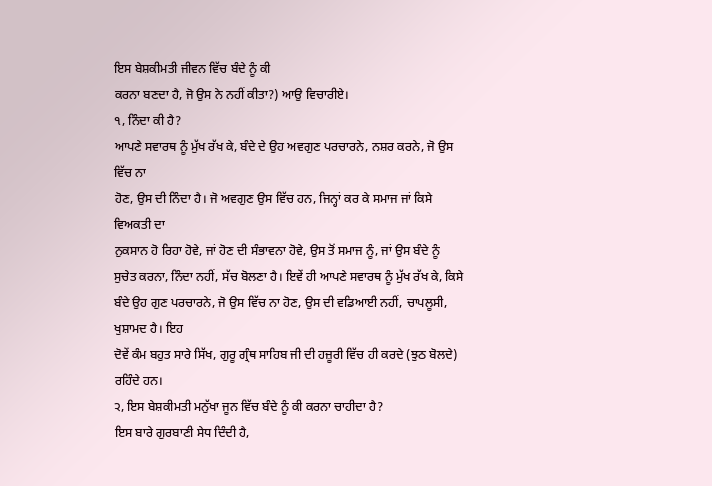ਇਸ ਬੇਸ਼ਕੀਮਤੀ ਜੀਵਨ ਵਿੱਚ ਬੰਦੇ ਨੂੰ ਕੀ
ਕਰਨਾ ਬਣਦਾ ਹੈ, ਜੋ ਉਸ ਨੇ ਨਹੀਂ ਕੀਤਾ?) ਆਉ ਵਿਚਾਰੀਏ।
੧, ਨਿੰਦਾ ਕੀ ਹੈ?
ਆਪਣੇ ਸਵਾਰਥ ਨੂੰ ਮੁੱਖ ਰੱਖ ਕੇ, ਬੰਦੇ ਦੇ ਉਹ ਅਵਗੁਣ ਪਰਚਾਰਨੇ, ਨਸ਼ਰ ਕਰਨੇ, ਜੋ ਉਸ ਵਿੱਚ ਨਾ
ਹੋਣ, ਉਸ ਦੀ ਨਿੰਦਾ ਹੈ। ਜੋ ਅਵਗੁਣ ਉਸ ਵਿੱਚ ਹਨ, ਜਿਨ੍ਹਾਂ ਕਰ ਕੇ ਸਮਾਜ ਜਾਂ ਕਿਸੇ ਵਿਅਕਤੀ ਦਾ
ਨੁਕਸਾਨ ਹੋ ਰਿਹਾ ਹੋਵੇ, ਜਾਂ ਹੋਣ ਦੀ ਸੰਭਾਵਨਾ ਹੋਵੇ, ਉਸ ਤੋਂ ਸਮਾਜ ਨੂੰ, ਜਾਂ ਉਸ ਬੰਦੇ ਨੂੰ
ਸੁਚੇਤ ਕਰਨਾ, ਨਿੰਦਾ ਨਹੀਂ, ਸੱਚ ਬੋਲਣਾ ਹੈ। ਇਵੇਂ ਹੀ ਆਪਣੇ ਸਵਾਰਥ ਨੂੰ ਮੁੱਖ ਰੱਖ ਕੇ, ਕਿਸੇ
ਬੰਦੇ ਉਹ ਗੁਣ ਪਰਚਾਰਨੇ, ਜੋ ਉਸ ਵਿੱਚ ਨਾ ਹੋਣ, ਉਸ ਦੀ ਵਡਿਆਈ ਨਹੀਂ, ਚਾਪਲੂਸੀ, ਖੁਸ਼ਾਮਦ ਹੈ। ਇਹ
ਦੋਵੇਂ ਕੰਮ ਬਹੁਤ ਸਾਰੇ ਸਿੱਖ, ਗੁਰੂ ਗ੍ਰੰਥ ਸਾਹਿਬ ਜੀ ਦੀ ਹਜ਼ੂਰੀ ਵਿੱਚ ਹੀ ਕਰਦੇ (ਝੁਠ ਬੋਲਦੇ)
ਰਹਿੰਦੇ ਹਨ।
੨, ਇਸ ਬੇਸ਼ਕੀਮਤੀ ਮਨੁੱਖਾ ਜੂਨ ਵਿੱਚ ਬੰਦੇ ਨੂੰ ਕੀ ਕਰਨਾ ਚਾਹੀਦਾ ਹੈ?
ਇਸ ਬਾਰੇ ਗੁਰਬਾਣੀ ਸੇਧ ਦਿੰਦੀ ਹੈ,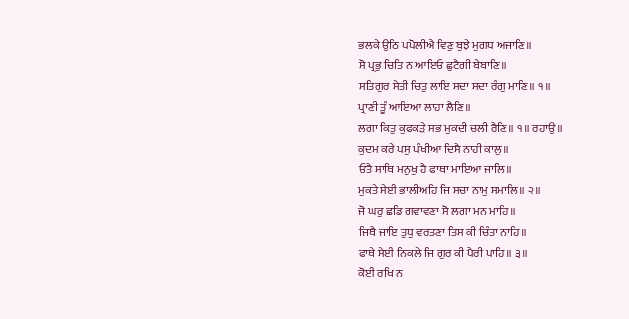ਭਲਕੇ ਉਠਿ ਪਪੋਲੀਐ ਵਿਣੁ ਬੁਝੇ ਮੁਗਧ ਅਜਾਣਿ॥
ਸੋ ਪ੍ਰਭੁ ਚਿਤਿ ਨ ਆਇਓ ਛੁਟੈਗੀ ਬੇਬਾਣਿ॥
ਸਤਿਗੁਰ ਸੇਤੀ ਚਿਤੁ ਲਾਇ ਸਦਾ ਸਦਾ ਰੰਗੁ ਮਾਣਿ॥ ੧॥
ਪ੍ਰਾਣੀ ਤੂੰ ਆਇਆ ਲਾਹਾ ਲੈਣਿ॥
ਲਗਾ ਕਿਤੁ ਕੁਫਕੜੇ ਸਭ ਮੁਕਦੀ ਚਲੀ ਰੈਣਿ॥ ੧॥ ਰਹਾਉ॥
ਕੁਦਮ ਕਰੇ ਪਸੁ ਪੰਖੀਆ ਦਿਸੈ ਨਾਹੀ ਕਾਲੁ॥
ਓਤੈ ਸਾਥਿ ਮਨੁਖੁ ਹੈ ਫਾਥਾ ਮਾਇਆ ਜਾਲਿ॥
ਮੁਕਤੇ ਸੇਈ ਭਾਲੀਅਹਿ ਜਿ ਸਚਾ ਨਾਮੁ ਸਮਾਲਿ॥ ੨॥
ਜੋ ਘਰੁ ਛਡਿ ਗਵਾਵਣਾ ਸੋ ਲਗਾ ਮਨ ਮਾਹਿ॥
ਜਿਥੈ ਜਾਇ ਤੁਧੁ ਵਰਤਣਾ ਤਿਸ ਕੀ ਚਿੰਤਾ ਨਾਹਿ॥
ਫਾਥੇ ਸੇਈ ਨਿਕਲੇ ਜਿ ਗੁਰ ਕੀ ਪੈਰੀ ਪਾਹਿ॥ ੩॥
ਕੋਈ ਰਖਿ ਨ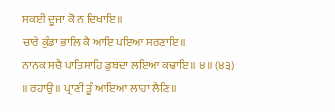ਸਕਈ ਦੂਜਾ ਕੋ ਨ ਦਿਖਾਇ॥
ਚਾਰੇ ਕੁੰਡਾ ਭਾਲਿ ਕੈ ਆਇ ਪਇਆ ਸਰਣਾਇ॥
ਨਾਨਕ ਸਚੈ ਪਾਤਿਸਾਹਿ ਡੁਬਦਾ ਲਇਆ ਕਢਾਇ॥ ੪॥ (੪੩)
॥ ਰਹਾਉ॥ ਪ੍ਰਾਣੀ ਤੂੰ ਆਇਆ ਲਾਹਾ ਲੈਣਿ॥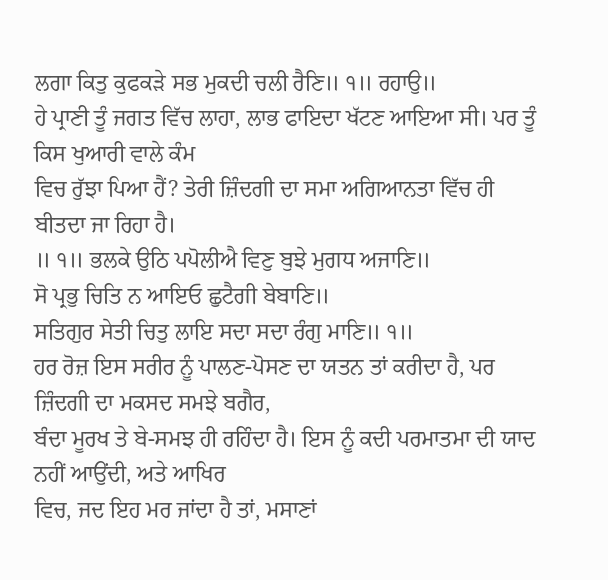ਲਗਾ ਕਿਤੁ ਕੁਫਕੜੇ ਸਭ ਮੁਕਦੀ ਚਲੀ ਰੈਣਿ॥ ੧॥ ਰਹਾਉ॥
ਹੇ ਪ੍ਰਾਣੀ ਤੂੰ ਜਗਤ ਵਿੱਚ ਲਾਹਾ, ਲਾਭ ਫਾਇਦਾ ਖੱਟਣ ਆਇਆ ਸੀ। ਪਰ ਤੂੰ ਕਿਸ ਖੁਆਰੀ ਵਾਲੇ ਕੰਮ
ਵਿਚ ਰੁੱਝਾ ਪਿਆ ਹੈਂ? ਤੇਰੀ ਜ਼ਿੰਦਗੀ ਦਾ ਸਮਾ ਅਗਿਆਨਤਾ ਵਿੱਚ ਹੀ ਬੀਤਦਾ ਜਾ ਰਿਹਾ ਹੈ।
॥ ੧॥ ਭਲਕੇ ਉਠਿ ਪਪੋਲੀਐ ਵਿਣੁ ਬੁਝੇ ਮੁਗਧ ਅਜਾਣਿ॥
ਸੋ ਪ੍ਰਭੁ ਚਿਤਿ ਨ ਆਇਓ ਛੁਟੈਗੀ ਬੇਬਾਣਿ॥
ਸਤਿਗੁਰ ਸੇਤੀ ਚਿਤੁ ਲਾਇ ਸਦਾ ਸਦਾ ਰੰਗੁ ਮਾਣਿ॥ ੧॥
ਹਰ ਰੋਜ਼ ਇਸ ਸਰੀਰ ਨੂੰ ਪਾਲਣ-ਪੋਸਣ ਦਾ ਯਤਨ ਤਾਂ ਕਰੀਦਾ ਹੈ, ਪਰ ਜ਼ਿੰਦਗੀ ਦਾ ਮਕਸਦ ਸਮਝੇ ਬਗੈਰ,
ਬੰਦਾ ਮੂਰਖ ਤੇ ਬੇ-ਸਮਝ ਹੀ ਰਹਿੰਦਾ ਹੈ। ਇਸ ਨੂੰ ਕਦੀ ਪਰਮਾਤਮਾ ਦੀ ਯਾਦ ਨਹੀਂ ਆਉਂਦੀ, ਅਤੇ ਆਖਿਰ
ਵਿਚ, ਜਦ ਇਹ ਮਰ ਜਾਂਦਾ ਹੈ ਤਾਂ, ਮਸਾਣਾਂ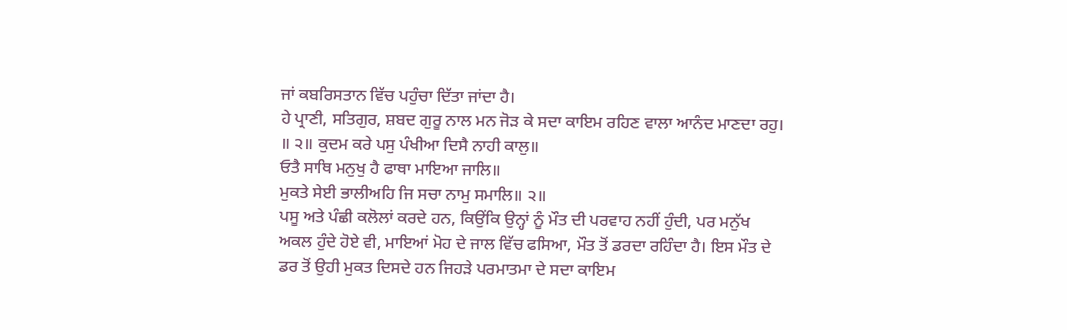ਜਾਂ ਕਬਰਿਸਤਾਨ ਵਿੱਚ ਪਹੁੰਚਾ ਦਿੱਤਾ ਜਾਂਦਾ ਹੈ।
ਹੇ ਪ੍ਰਾਣੀ, ਸਤਿਗੁਰ, ਸ਼ਬਦ ਗੁਰੂ ਨਾਲ ਮਨ ਜੋੜ ਕੇ ਸਦਾ ਕਾਇਮ ਰਹਿਣ ਵਾਲਾ ਆਨੰਦ ਮਾਣਦਾ ਰਹੁ।
॥ ੨॥ ਕੁਦਮ ਕਰੇ ਪਸੁ ਪੰਖੀਆ ਦਿਸੈ ਨਾਹੀ ਕਾਲੁ॥
ਓਤੈ ਸਾਥਿ ਮਨੁਖੁ ਹੈ ਫਾਥਾ ਮਾਇਆ ਜਾਲਿ॥
ਮੁਕਤੇ ਸੇਈ ਭਾਲੀਅਹਿ ਜਿ ਸਚਾ ਨਾਮੁ ਸਮਾਲਿ॥ ੨॥
ਪਸੂ ਅਤੇ ਪੰਛੀ ਕਲੋਲਾਂ ਕਰਦੇ ਹਨ, ਕਿਉਂਕਿ ਉਨ੍ਹਾਂ ਨੂੰ ਮੌਤ ਦੀ ਪਰਵਾਹ ਨਹੀਂ ਹੁੰਦੀ, ਪਰ ਮਨੁੱਖ
ਅਕਲ ਹੁੰਦੇ ਹੋਏ ਵੀ, ਮਾਇਆਂ ਮੋਹ ਦੇ ਜਾਲ ਵਿੱਚ ਫਸਿਆ, ਮੌਤ ਤੋਂ ਡਰਦਾ ਰਹਿੰਦਾ ਹੈ। ਇਸ ਮੌਤ ਦੇ
ਡਰ ਤੋਂ ਉਹੀ ਮੁਕਤ ਦਿਸਦੇ ਹਨ ਜਿਹੜੇ ਪਰਮਾਤਮਾ ਦੇ ਸਦਾ ਕਾਇਮ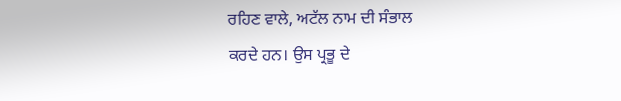ਰਹਿਣ ਵਾਲੇ, ਅਟੱਲ ਨਾਮ ਦੀ ਸੰਭਾਲ
ਕਰਦੇ ਹਨ। ਉਸ ਪ੍ਰਭੂ ਦੇ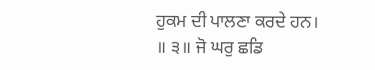ਹੁਕਮ ਦੀ ਪਾਲਣਾ ਕਰਦੇ ਹਨ।
॥ ੩॥ ਜੋ ਘਰੁ ਛਡਿ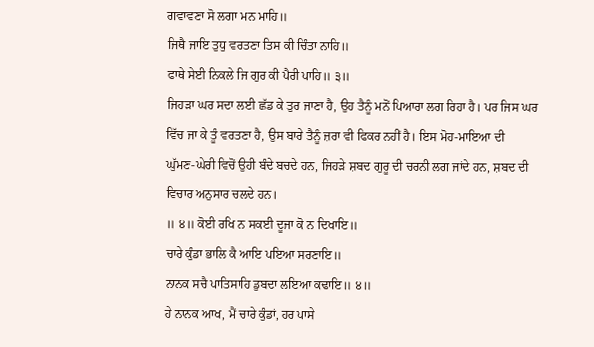ਗਵਾਵਣਾ ਸੋ ਲਗਾ ਮਨ ਮਾਹਿ॥
ਜਿਥੈ ਜਾਇ ਤੁਧੁ ਵਰਤਣਾ ਤਿਸ ਕੀ ਚਿੰਤਾ ਨਾਹਿ॥
ਫਾਥੇ ਸੇਈ ਨਿਕਲੇ ਜਿ ਗੁਰ ਕੀ ਪੈਰੀ ਪਾਹਿ॥ ੩॥
ਜਿਹੜਾ ਘਰ ਸਦਾ ਲਈ ਛੱਡ ਕੇ ਤੁਰ ਜਾਣਾ ਹੈ, ਉਹ ਤੈਨੂੰ ਮਨੋਂ ਪਿਆਰਾ ਲਗ ਰਿਹਾ ਹੈ। ਪਰ ਜਿਸ ਘਰ
ਵਿੱਚ ਜਾ ਕੇ ਤੂੰ ਵਰਤਣਾ ਹੈ, ਉਸ ਬਾਰੇ ਤੈਨੂੰ ਜ਼ਰਾ ਵੀ ਫਿਕਰ ਨਹੀਂ ਹੈ। ਇਸ ਮੋਹ-ਮਾਇਆ ਦੀ
ਘੁੱਮਣ-ਘੇਰੀ ਵਿਚੋਂ ਉਹੀ ਬੰਦੇ ਬਚਦੇ ਹਨ, ਜਿਹੜੇ ਸ਼ਬਦ ਗੁਰੂ ਦੀ ਚਰਨੀ ਲਗ ਜਾਂਦੇ ਹਨ, ਸ਼ਬਦ ਦੀ
ਵਿਚਾਰ ਅਨੁਸਾਰ ਚਲਦੇ ਹਨ।
॥ ੪॥ ਕੋਈ ਰਖਿ ਨ ਸਕਈ ਦੂਜਾ ਕੋ ਨ ਦਿਖਾਇ॥
ਚਾਰੇ ਕੁੰਡਾ ਭਾਲਿ ਕੈ ਆਇ ਪਇਆ ਸਰਣਾਇ॥
ਨਾਨਕ ਸਚੈ ਪਾਤਿਸਾਹਿ ਡੁਬਦਾ ਲਇਆ ਕਢਾਇ॥ ੪॥
ਹੇ ਨਾਨਕ ਆਖ, ਮੈਂ ਚਾਰੇ ਕੁੰਡਾਂ, ਹਰ ਪਾਸੇ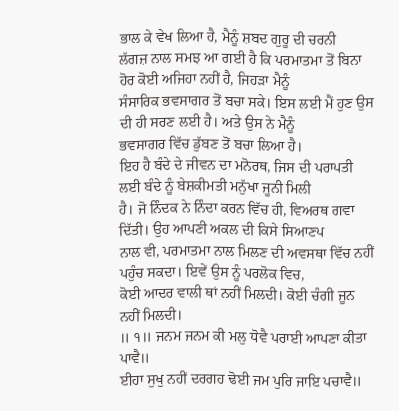ਭਾਲ ਕੇ ਵੇਖ ਲਿਆ ਹੈ, ਮੈਨੂੰ ਸ਼ਬਦ ਗੁਰੂ ਦੀ ਚਰਨੀ
ਲੱਗਜ਼ ਨਾਲ ਸਮਝ ਆ ਗਈ ਹੈ ਕਿ ਪਰਮਾਤਮਾ ਤੋਂ ਬਿਨਾ ਹੋਰ ਕੋਈ ਅਜਿਹਾ ਨਹੀਂ ਹੈ, ਜਿਹੜਾ ਮੈਨੂੰ
ਸੰਸਾਰਿਕ ਭਵਸਾਗਰ ਤੋਂ ਬਚਾ ਸਕੇ। ਇਸ ਲਈ ਮੈਂ ਹੁਣ ਉਸ ਦੀ ਹੀ ਸਰਣ ਲਈ ਹੈ। ਅਤੇ ਉਸ ਨੇ ਮੈਨੂੰ
ਭਵਸਾਗਰ ਵਿੱਚ ਡੁੱਬਣ ਤੋਂ ਬਚਾ ਲਿਆ ਹੈ।
ਇਹ ਹੈ ਬੰਦੇ ਦੇ ਜੀਵਨ ਦਾ ਮਨੋਰਥ, ਜਿਸ ਦੀ ਪਰਾਪਤੀ ਲਈ ਬੰਦੇ ਨੂੰ ਬੇਸ਼ਕੀਮਤੀ ਮਨੁੱਖਾ ਜੂਨੀ ਮਿਲੀ
ਹੈ। ਜੋ ਨਿੰਦਕ ਨੇ ਨਿੰਦਾ ਕਰਨ ਵਿੱਚ ਹੀ, ਵਿਅਰਥ ਗਵਾ ਦਿੱਤੀ। ਉਹ ਆਪਣੀ ਅਕਲ ਦੀ ਕਿਸੇ ਸਿਆਣਪ
ਨਾਲ ਵੀ, ਪਰਮਾਤਮਾ ਨਾਲ ਮਿਲਣ ਦੀ ਅਵਸਥਾ ਵਿੱਚ ਨਹੀਂ ਪਹੁੰਚ ਸਕਦਾ। ਇਵੇਂ ਉਸ ਨੂੰ ਪਰਲੋਕ ਵਿਚ,
ਕੋਈ ਆਦਰ ਵਾਲੀ ਥਾਂ ਨਹੀਂ ਮਿਲਦੀ। ਕੋਈ ਚੰਗੀ ਜੂਨ ਨਹੀਂ ਮਿਲਦੀ।
॥ ੧॥ ਜਨਮ ਜਨਮ ਕੀ ਮਲੁ ਧੋਵੈ ਪਰਾਈ ਆਪਣਾ ਕੀਤਾ ਪਾਵੈ॥
ਈਹਾ ਸੁਖੁ ਨਹੀਂ ਦਰਗਹ ਢੋਈ ਜਮ ਪੁਰਿ ਜਾਇ ਪਚਾਵੈ॥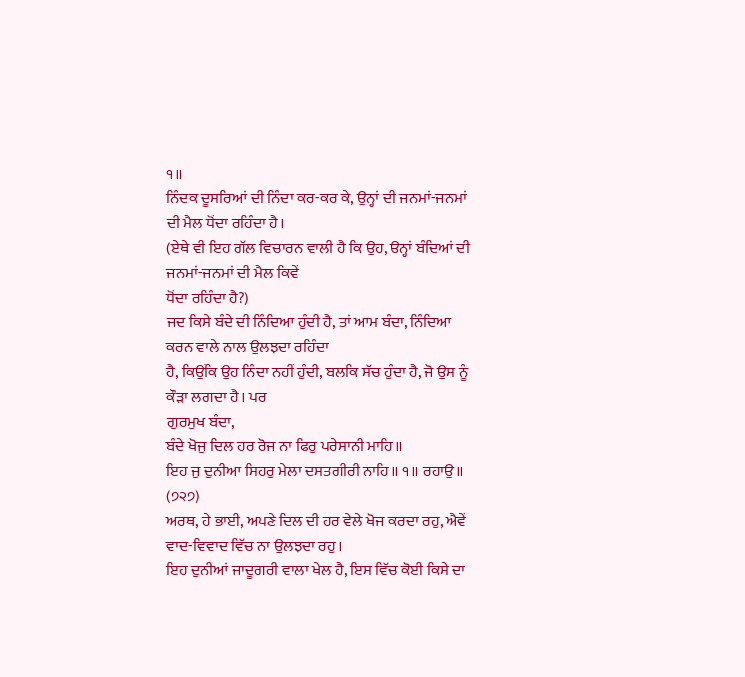੧॥
ਨਿੰਦਕ ਦੂਸਰਿਆਂ ਦੀ ਨਿੰਦਾ ਕਰ-ਕਰ ਕੇ, ਉਨ੍ਹਾਂ ਦੀ ਜਨਮਾਂ-ਜਨਮਾਂ ਦੀ ਮੈਲ ਧੋਂਦਾ ਰਹਿੰਦਾ ਹੈ।
(ਏਥੇ ਵੀ ਇਹ ਗੱਲ ਵਿਚਾਰਨ ਵਾਲੀ ਹੈ ਕਿ ਉਹ, ੳਨ੍ਹਾਂ ਬੰਦਿਆਂ ਦੀ ਜਨਮਾਂ-ਜਨਮਾਂ ਦੀ ਮੈਲ ਕਿਵੇਂ
ਧੋਂਦਾ ਰਹਿੰਦਾ ਹੈ?)
ਜਦ ਕਿਸੇ ਬੰਦੇ ਦੀ ਨਿੰਦਿਆ ਹੁੰਦੀ ਹੈ, ਤਾਂ ਆਮ ਬੰਦਾ, ਨਿੰਦਿਆ ਕਰਨ ਵਾਲੇ ਨਾਲ ਉਲਝਦਾ ਰਹਿੰਦਾ
ਹੈ, ਕਿਉਂਕਿ ਉਹ ਨਿੰਦਾ ਨਹੀਂ ਹੁੰਦੀ, ਬਲਕਿ ਸੱਚ ਹੁੰਦਾ ਹੈ, ਜੋ ਉਸ ਨੂੰ ਕੌੜਾ ਲਗਦਾ ਹੈ। ਪਰ
ਗੁਰਮੁਖ ਬੰਦਾ,
ਬੰਦੇ ਖੋਜੁ ਦਿਲ ਹਰ ਰੋਜ ਨਾ ਫਿਰੁ ਪਰੇਸਾਨੀ ਮਾਹਿ॥
ਇਹ ਜੁ ਦੁਨੀਆ ਸਿਹਰੁ ਮੇਲਾ ਦਸਤਗੀਰੀ ਨਾਹਿ॥ ੧॥ ਰਹਾਉ॥ (੭੨੭)
ਅਰਥ, ਹੇ ਭਾਈ, ਅਪਣੇ ਦਿਲ ਦੀ ਹਰ ਵੇਲੇ ਖੋਜ ਕਰਦਾ ਰਹੁ, ਐਵੇਂ ਵਾਦ-ਵਿਵਾਦ ਵਿੱਚ ਨਾ ਉਲਝਦਾ ਰਹੁ।
ਇਹ ਦੁਨੀਆਂ ਜਾਦੂਗਰੀ ਵਾਲਾ ਖੇਲ ਹੈ, ਇਸ ਵਿੱਚ ਕੋਈ ਕਿਸੇ ਦਾ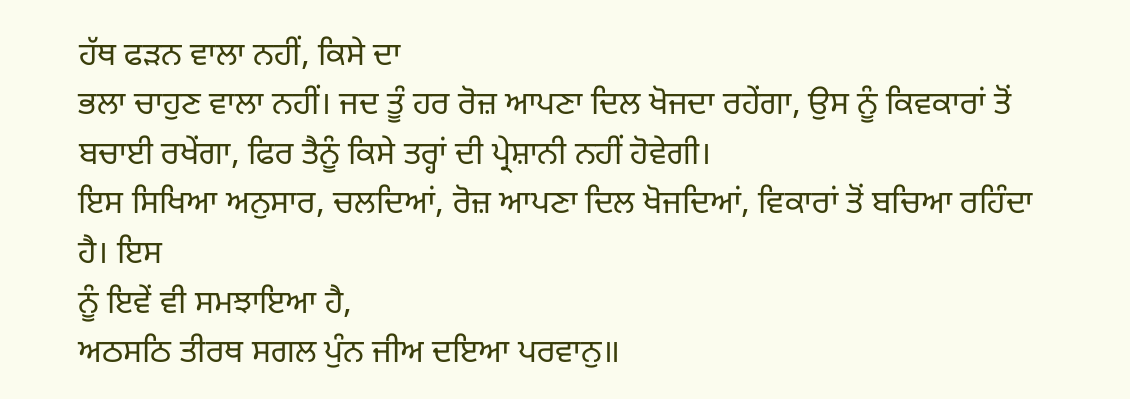ਹੱਥ ਫੜਨ ਵਾਲਾ ਨਹੀਂ, ਕਿਸੇ ਦਾ
ਭਲਾ ਚਾਹੁਣ ਵਾਲਾ ਨਹੀਂ। ਜਦ ਤੂੰ ਹਰ ਰੋਜ਼ ਆਪਣਾ ਦਿਲ ਖੋਜਦਾ ਰਹੇਂਗਾ, ਉਸ ਨੂੰ ਕਿਵਕਾਰਾਂ ਤੋਂ
ਬਚਾਈ ਰਖੇਂਗਾ, ਫਿਰ ਤੈਨੂੰ ਕਿਸੇ ਤਰ੍ਹਾਂ ਦੀ ਪ੍ਰੇਸ਼ਾਨੀ ਨਹੀਂ ਹੋਵੇਗੀ।
ਇਸ ਸਿਖਿਆ ਅਨੁਸਾਰ, ਚਲਦਿਆਂ, ਰੋਜ਼ ਆਪਣਾ ਦਿਲ ਖੋਜਦਿਆਂ, ਵਿਕਾਰਾਂ ਤੋਂ ਬਚਿਆ ਰਹਿੰਦਾ ਹੈ। ਇਸ
ਨੂੰ ਇਵੇਂ ਵੀ ਸਮਝਾਇਆ ਹੈ,
ਅਠਸਠਿ ਤੀਰਥ ਸਗਲ ਪੁੰਨ ਜੀਅ ਦਇਆ ਪਰਵਾਨੁ॥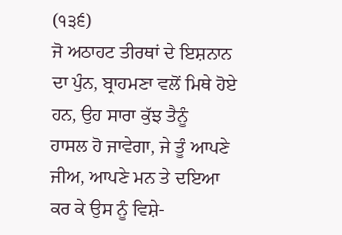(੧੩੬)
ਜੋ ਅਠਾਹਟ ਤੀਰਥਾਂ ਦੇ ਇਸ਼ਨਾਨ ਦਾ ਪੁੰਨ, ਬ੍ਰਾਹਮਣਾ ਵਲੋਂ ਮਿਥੇ ਹੋਏ ਹਨ, ਉਹ ਸਾਰਾ ਕੁੱਝ ਤੈਨੂੰ
ਹਾਸਲ ਹੋ ਜਾਵੇਗਾ, ਜੇ ਤੂੰ ਆਪਣੇ ਜੀਅ, ਆਪਣੇ ਮਨ ਤੇ ਦਇਆ ਕਰ ਕੇ ਉਸ ਨੂੰ ਵਿਸ਼ੇ-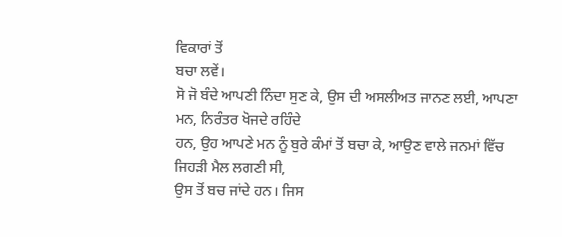ਵਿਕਾਰਾਂ ਤੋਂ
ਬਚਾ ਲਵੇਂ।
ਸੋ ਜੋ ਬੰਦੇ ਆਪਣੀ ਨਿੰਦਾ ਸੁਣ ਕੇ, ਉਸ ਦੀ ਅਸਲੀਅਤ ਜਾਨਣ ਲਈ, ਆਪਣਾ ਮਨ, ਨਿਰੰਤਰ ਖੋਜਦੇ ਰਹਿੰਦੇ
ਹਨ, ਉਹ ਆਪਣੇ ਮਨ ਨੂੰ ਬੁਰੇ ਕੰਮਾਂ ਤੋਂ ਬਚਾ ਕੇ, ਆਉਣ ਵਾਲੇ ਜਨਮਾਂ ਵਿੱਚ ਜਿਹੜੀ ਮੈਲ ਲਗਣੀ ਸੀ,
ਉਸ ਤੋਂ ਬਚ ਜਾਂਦੇ ਹਨ। ਜਿਸ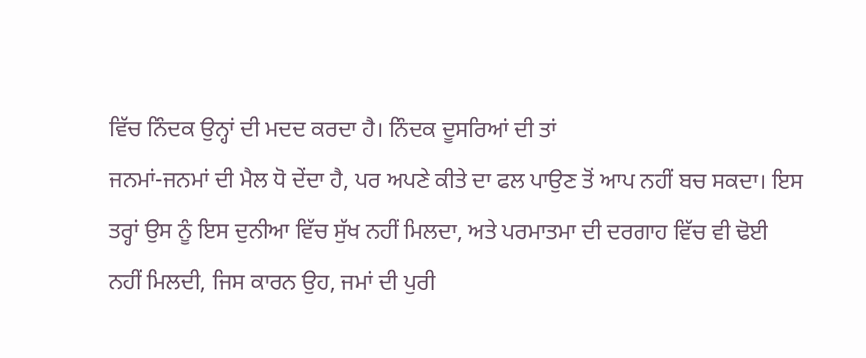ਵਿੱਚ ਨਿੰਦਕ ਉਨ੍ਹਾਂ ਦੀ ਮਦਦ ਕਰਦਾ ਹੈ। ਨਿੰਦਕ ਦੂਸਰਿਆਂ ਦੀ ਤਾਂ
ਜਨਮਾਂ-ਜਨਮਾਂ ਦੀ ਮੈਲ ਧੋ ਦੇਂਦਾ ਹੈ, ਪਰ ਅਪਣੇ ਕੀਤੇ ਦਾ ਫਲ ਪਾਉਣ ਤੋਂ ਆਪ ਨਹੀਂ ਬਚ ਸਕਦਾ। ਇਸ
ਤਰ੍ਹਾਂ ਉਸ ਨੂੰ ਇਸ ਦੁਨੀਆ ਵਿੱਚ ਸੁੱਖ ਨਹੀਂ ਮਿਲਦਾ, ਅਤੇ ਪਰਮਾਤਮਾ ਦੀ ਦਰਗਾਹ ਵਿੱਚ ਵੀ ਢੋਈ
ਨਹੀਂ ਮਿਲਦੀ, ਜਿਸ ਕਾਰਨ ਉਹ, ਜਮਾਂ ਦੀ ਪੁਰੀ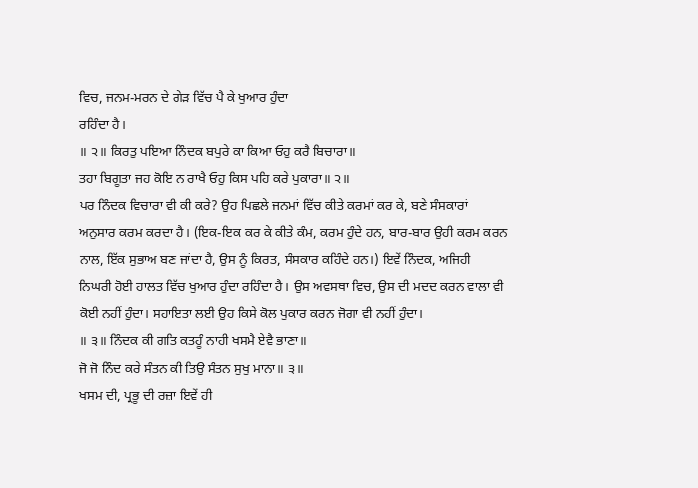ਵਿਚ, ਜਨਮ-ਮਰਨ ਦੇ ਗੇੜ ਵਿੱਚ ਪੈ ਕੇ ਖੁਆਰ ਹੁੰਦਾ
ਰਹਿੰਦਾ ਹੈ।
॥ ੨॥ ਕਿਰਤੁ ਪਇਆ ਨਿੰਦਕ ਬਪੁਰੇ ਕਾ ਕਿਆ ਓਹੁ ਕਰੈ ਬਿਚਾਰਾ॥
ਤਹਾ ਬਿਗੂਤਾ ਜਹ ਕੋਇ ਨ ਰਾਖੈ ਓਹੁ ਕਿਸ ਪਹਿ ਕਰੇ ਪੁਕਾਰਾ॥ ੨॥
ਪਰ ਨਿੰਦਕ ਵਿਚਾਰਾ ਵੀ ਕੀ ਕਰੇ? ਉਹ ਪਿਛਲੇ ਜਨਮਾਂ ਵਿੱਚ ਕੀਤੇ ਕਰਮਾਂ ਕਰ ਕੇ, ਬਣੇ ਸੰਸਕਾਰਾਂ
ਅਨੁਸਾਰ ਕਰਮ ਕਰਦਾ ਹੈ। (ਇਕ-ਇਕ ਕਰ ਕੇ ਕੀਤੇ ਕੰਮ, ਕਰਮ ਹੁੰਦੇ ਹਨ, ਬਾਰ-ਬਾਰ ਉਹੀ ਕਰਮ ਕਰਨ
ਨਾਲ, ਇੱਕ ਸੁਭਾਅ ਬਣ ਜਾਂਦਾ ਹੈ, ਉਸ ਨੂੰ ਕਿਰਤ, ਸੰਸਕਾਰ ਕਹਿੰਦੇ ਹਨ।) ਇਵੇਂ ਨਿੰਦਕ, ਅਜਿਹੀ
ਨਿਘਰੀ ਹੋਈ ਹਾਲਤ ਵਿੱਚ ਖੁਆਰ ਹੁੰਦਾ ਰਹਿੰਦਾ ਹੈ। ਉਸ ਅਵਸਥਾ ਵਿਚ, ਉਸ ਦੀ ਮਦਦ ਕਰਨ ਵਾਲਾ ਵੀ
ਕੋਈ ਨਹੀਂ ਹੁੰਦਾ। ਸਹਾਇਤਾ ਲਈ ਉਹ ਕਿਸੇ ਕੋਲ ਪੁਕਾਰ ਕਰਨ ਜੋਗਾ ਵੀ ਨਹੀਂ ਹੁੰਦਾ।
॥ ੩॥ ਨਿੰਦਕ ਕੀ ਗਤਿ ਕਤਹੂੰ ਨਾਹੀ ਖਸਮੈ ਏਵੈ ਭਾਣਾ॥
ਜੋ ਜੋ ਨਿੰਦ ਕਰੇ ਸੰਤਨ ਕੀ ਤਿਉ ਸੰਤਨ ਸੁਖੁ ਮਾਨਾ॥ ੩॥
ਖਸਮ ਦੀ, ਪ੍ਰਭੂ ਦੀ ਰਜ਼ਾ ਇਵੇਂ ਹੀ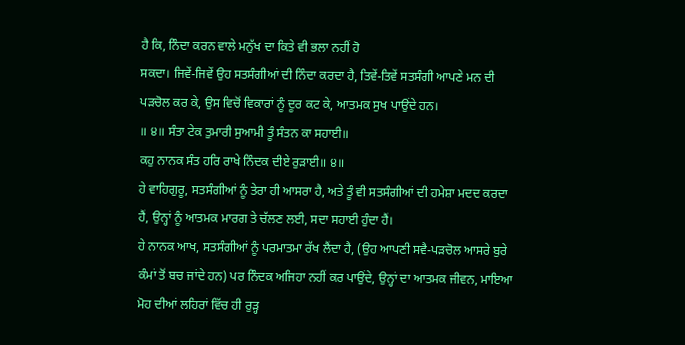ਹੈ ਕਿ, ਨਿੰਦਾ ਕਰਨ ਵਾਲੇ ਮਨੁੱਖ ਦਾ ਕਿਤੇ ਵੀ ਭਲਾ ਨਹੀਂ ਹੋ
ਸਕਦਾ। ਜਿਵੇਂ-ਜਿਵੇਂ ਉਹ ਸਤਸੰਗੀਆਂ ਦੀ ਨਿੰਦਾ ਕਰਦਾ ਹੈ, ਤਿਵੇਂ-ਤਿਵੇਂ ਸਤਸੰਗੀ ਆਪਣੇ ਮਨ ਦੀ
ਪੜਚੋਲ ਕਰ ਕੇ, ਉਸ ਵਿਚੋਂ ਵਿਕਾਰਾਂ ਨੂੰ ਦੂਰ ਕਟ ਕੇ, ਆਤਮਕ ਸੁਖ ਪਾਉਂਦੇ ਹਨ।
॥ ੪॥ ਸੰਤਾ ਟੇਕ ਤੁਮਾਰੀ ਸੁਆਮੀ ਤੂੰ ਸੰਤਨ ਕਾ ਸਹਾਈ॥
ਕਹੁ ਨਾਨਕ ਸੰਤ ਹਰਿ ਰਾਖੇ ਨਿੰਦਕ ਦੀਏ ਰੁੜਾਈ॥ ੪॥
ਹੇ ਵਾਹਿਗੁਰੂ, ਸਤਸੰਗੀਆਂ ਨੂੰ ਤੇਰਾ ਹੀ ਆਸਰਾ ਹੈ, ਅਤੇ ਤੂੰ ਵੀ ਸਤਸੰਗੀਆਂ ਦੀ ਹਮੇਸ਼ਾ ਮਦਦ ਕਰਦਾ
ਹੈਂ, ਉਨ੍ਹਾਂ ਨੂੰ ਆਤਮਕ ਮਾਰਗ ਤੇ ਚੱਲਣ ਲਈ, ਸਦਾ ਸਹਾਈ ਹੁੰਦਾ ਹੈਂ।
ਹੇ ਨਾਨਕ ਆਖ, ਸਤਸੰਗੀਆਂ ਨੂੰ ਪਰਮਾਤਮਾ ਰੱਖ ਲੈਂਦਾ ਹੈ, (ਉਹ ਆਪਣੀ ਸਵੈ-ਪੜਚੋਲ ਆਸਰੇ ਬੁਰੇ
ਕੰਮਾਂ ਤੋਂ ਬਚ ਜਾਂਦੇ ਹਨ) ਪਰ ਨਿੰਦਕ ਅਜਿਹਾ ਨਹੀਂ ਕਰ ਪਾਉਂਦੇ, ਉਨ੍ਹਾਂ ਦਾ ਆਤਮਕ ਜੀਵਨ, ਮਾਇਆ
ਮੋਹ ਦੀਆਂ ਲਹਿਰਾਂ ਵਿੱਚ ਹੀ ਰੁੜ੍ਹ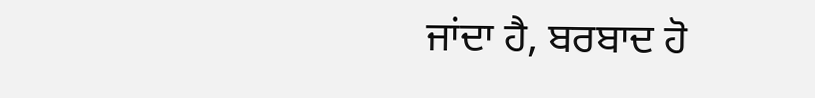ਜਾਂਦਾ ਹੈ, ਬਰਬਾਦ ਹੋ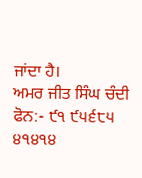ਜਾਂਦਾ ਹੈ।
ਅਮਰ ਜੀਤ ਸਿੰਘ ਚੰਦੀ
ਫੋਨ:- ੯੧ ੯੫੬੮੫ ੪੧੪੧੪